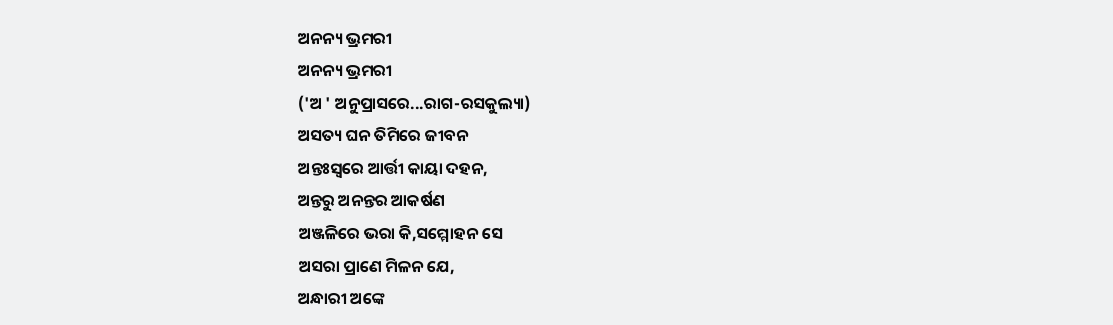ଅନନ୍ୟ ଭ୍ରମରୀ
ଅନନ୍ୟ ଭ୍ରମରୀ
('ଅ ' ଅନୁପ୍ରାସରେ...ରାଗ-ରସକୁଲ୍ୟା)
ଅସତ୍ୟ ଘନ ତିମିରେ ଜୀବନ
ଅନ୍ତଃସ୍ଵରେ ଆର୍ତ୍ତୀ କାୟା ଦହନ,
ଅନ୍ତରୁ ଅନନ୍ତର ଆକର୍ଷଣ
ଅଞ୍ଜଳିରେ ଭରା କି,ସମ୍ମୋହନ ସେ
ଅସରା ପ୍ରାଣେ ମିଳନ ଯେ,
ଅନ୍ଧାରୀ ଅଙ୍କେ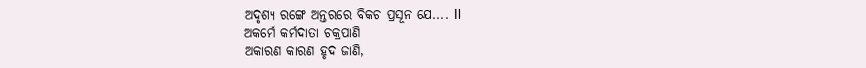ଅଦୃଶ୍ୟ ରଙ୍ଗେ ଅନ୍ତରରେ ବିକଚ ପ୍ରସୂନ ଯେ.... Il
ଅକର୍ମେ କର୍ମଦାତା ଚକ୍ରପାଣି
ଅକାରଣ କାରଣ ହୃଦ ଜାଣି,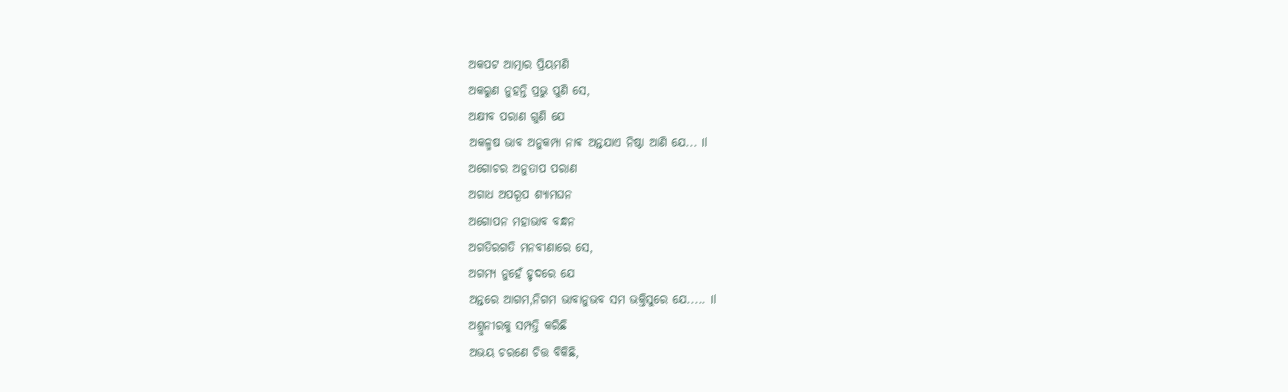ଅକପଟ ଆତ୍ମାର ପ୍ରିୟମଣି
ଅକରୁଣ ନୁହନ୍ତି ପ୍ରଭୁ ପୁଣି ସେ,
ଅକ୍ଷୀବ ପରାଣ ଗୁଣି ଯେ
ଅକଳ୍ମଷ ଭାବ ଅନୁକମ୍ପା ନାଵ ଅନ୍ତଯାଏ ନିଷ୍ଠା ଆଣି ଯେ... Il
ଅଗୋଚର ଅନୁତାପ ପରାଣ
ଅଗାଧ ଅପରୂପ ଶ୍ୟାମଘନ
ଅଗୋପନ ମହାଭାବ ବନ୍ଧନ
ଅଗତିରଗତି ମନବୀଣାରେ ସେ,
ଅଗମ୍ୟ ନୁହେଁ ହୃଦରେ ଯେ
ଅନ୍ତରେ ଆଗମ,ନିଗମ ଭାବାନୁଭବ ସମ ଭକ୍ତିସୁରେ ଯେ..... Il
ଅଶ୍ରୁନୀରକୁ ସମ୍ପତ୍ତି କରିଛି
ଅଭୟ ଚରଣେ ଚିତ୍ତ ବିକିଛି,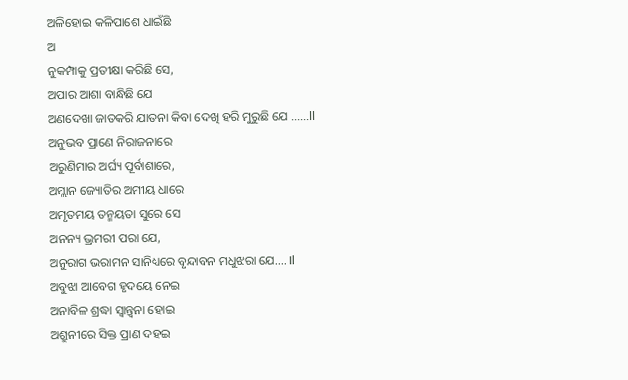ଅଳିହୋଇ କଳିପାଶେ ଧାଇଁଛି
ଅ
ନୁକମ୍ପାକୁ ପ୍ରତୀକ୍ଷା କରିଛି ସେ,
ଅପାର ଆଶା ବାନ୍ଧିଛି ଯେ
ଅଣଦେଖା ଜାତକରି ଯାତନା କିବା ଦେଖି ହରି ମୁରୁଛି ଯେ ......ll
ଅନୁଭବ ପ୍ରାଣେ ନିରାଜନାରେ
ଅରୁଣିମାର ଅର୍ଘ୍ୟ ପୂର୍ବାଶାରେ,
ଅମ୍ଲାନ ଜ୍ୟୋତିର ଅମୀୟ ଧାରେ
ଅମୃତମୟ ତନ୍ମୟତା ସୁରେ ସେ
ଅନନ୍ୟ ଭ୍ରମରୀ ପରା ଯେ,
ଅନୁରାଗ ଭରାମନ ସାନିଧ୍ୟରେ ବୃନ୍ଦାବନ ମଧୁଝରା ଯେ.... Il
ଅବୁଝା ଆବେଗ ହୃଦୟେ ନେଇ
ଅନାବିଳ ଶ୍ରଦ୍ଧା ସ୍ୱାନ୍ତ୍ଵନା ହୋଇ
ଅଶ୍ରୁନୀରେ ସିକ୍ତ ପ୍ରାଣ ଦହଇ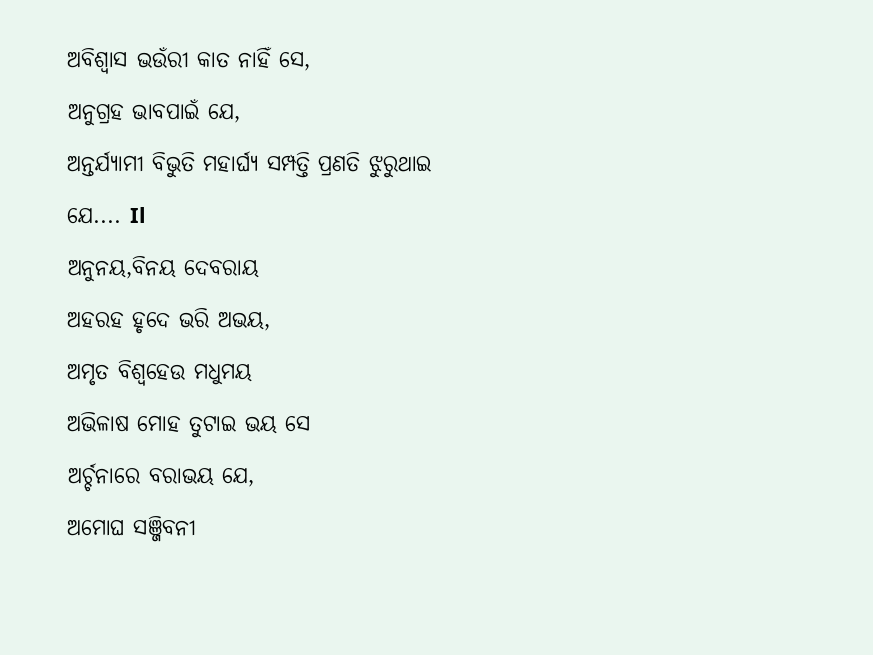ଅବିଶ୍ୱାସ ଭଉଁରୀ କାତ ନାହିଁ ସେ,
ଅନୁଗ୍ରହ ଭାବପାଇଁ ଯେ,
ଅନ୍ତର୍ଯ୍ୟାମୀ ବିଭୁତି ମହାର୍ଘ୍ୟ ସମ୍ପତ୍ତି ପ୍ରଣତି ଝୁରୁଥାଇ ଯେ.... Il
ଅନୁନୟ,ବିନୟ ଦେବରାୟ
ଅହରହ ହୃଦେ ଭରି ଅଭୟ,
ଅମୃତ ବିଶ୍ୱହେଉ ମଧୁମୟ
ଅଭିଳାଷ ମୋହ ତୁଟାଇ ଭୟ ସେ
ଅର୍ଚ୍ଚନାରେ ବରାଭୟ ଯେ,
ଅମୋଘ ସଞ୍ଜିବନୀ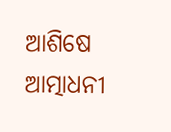ଆଶିଷେ ଆତ୍ମାଧନୀ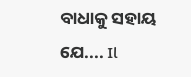ବାଧାକୁ ସହାୟ ଯେ.... Il